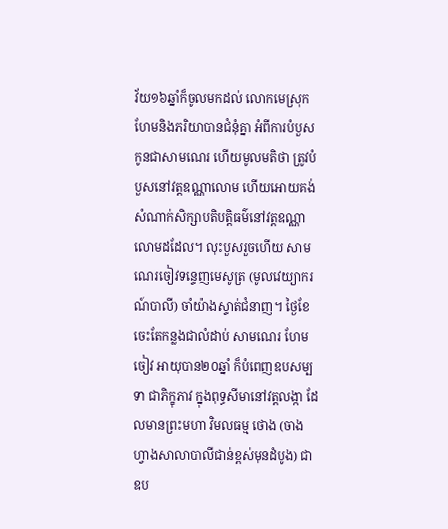វ័យ១៦ឆ្នាំក៏ចូលមកដល់ លោកមេស្រុកហែមនិងភរិយាបានជំនុំគ្នា អំពីការបំបួសកូនជាសាមណេរ ហើយមូលមតិថា ត្រូវបំបួសនៅវត្តឧណ្ណាលោម ហើយអោយគង់សំណាក់សិក្សាបតិបត្តិធម៌នៅវត្តឧណ្ណាលោមដដែល។ លុះបួសរួចហើយ សាមណេរចៀវទន្ទេញមេសូត្រ (មូលវេយ្យាករណ៍បាលី) ចាំយ៉ាងស្ទាត់ជំនាញ។ ថ្ងៃខែចេះតែកន្លងជាលំដាប់ សាមណេរ ហែម ចៀវ អាយុបាន២០ឆ្នាំ ក៏បំពេញឧបសម្បទា ជាភិក្ខុភាវ ក្នុងពុទ្ធសីមានៅវត្តលង្កា ដែលមានព្រះមហា វិមលធម្ម ថោង (ចាងហ្វាងសាលាបាលីជាន់ខ្ពស់មុនដំបូង) ជាឧប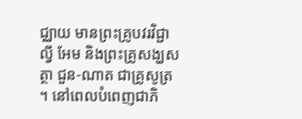ជ្ឈាយ មានព្រះគ្រូបវរវិជ្ជា ល្វី អែម និងព្រះគ្រូសង្ឃសត្ថា ជួន-ណាត ជាគ្រូសូត្រ។ នៅពេលបំពេញជាភិ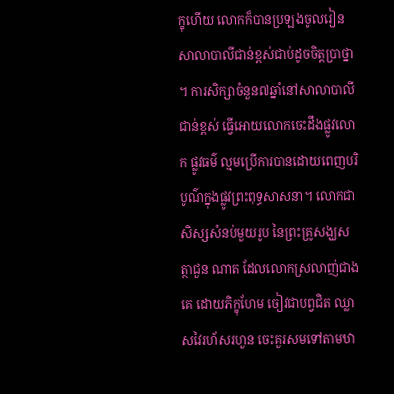ក្ខុហើយ លោកក៏បានប្រឡងចូលរៀនសាលាបាលីជាន់ខ្ពស់ជាប់ដូចចិត្តប្រាថ្នា។ ការសិក្សាចំនួន៧ឆ្នាំនៅសាលាបាលីជាន់ខ្ពស់ ធ្វើអោយលោកចេះដឹងផ្លូវលោក ផ្លូវធម៌ ល្មមប្រើការបានដោយពេញបរិបូណ៌ក្នុងផ្លូវព្រះពុទ្ធសាសនា។ លោកជាសិស្សសំនប់មួយរូប នៃព្រះគ្រូសង្ឃសត្ថាជួន ណាត ដែលលោកស្រលាញ់ជាងគេ ដោយភិក្ខុហែម ចៀវជាបព្វជិត ឈ្លាសវៃរហ័សរហួន ចេះគួរសមទៅតាមឋា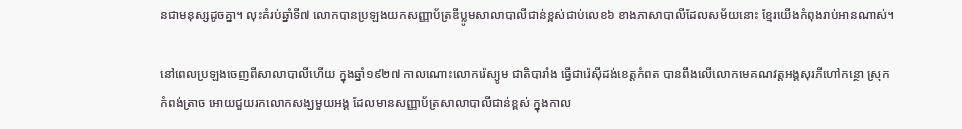នជាមនុស្សដូចគ្នា។ លុះគំរប់ឆ្នាំទី៧ លោកបានប្រឡងយកសញ្ញាប័ត្រឌីប្លូមសាលាបាលីជាន់ខ្ពស់ជាប់លេខ៦ ខាងភាសាបាលីដែលសម័យនោះ ខ្មែរយើងកំពុងរាប់អានណាស់។

នៅពេលប្រឡងចេញពីសាលាបាលីហើយ ក្នុងឆ្នាំ១៩២៧ កាលណោះលោករ៉េស្យូម ជាតិបារាំង ធ្វើជារ៉េស៊ីដង់ខេត្តកំពត បានពឹងលើលោកមេគណវត្តអង្គសុរភីហៅកន្ថោ ស្រុកកំពង់ត្រាច អោយជួយរកលោកសង្ឃមួយអង្គ ដែលមានសញ្ញាប័ត្រសាលាបាលីជាន់ខ្ពស់ ក្នុងកាល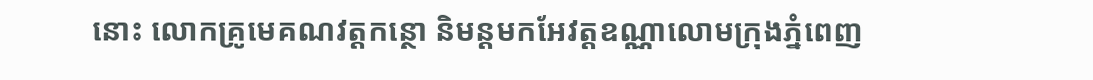នោះ លោកគ្រូមេគណវត្តកន្ថោ និមន្តមកអែវត្តឧណ្ណាលោមក្រុងភ្នំពេញ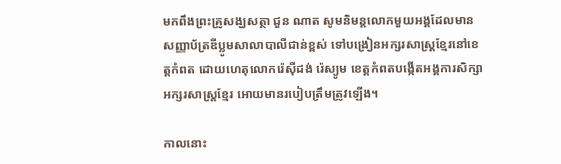មកពឹងព្រះគ្រូសង្ឃសត្ថា ជួន ណាត សូមនិមន្តលោកមួយអង្គដែលមានសញ្ញាប័ត្រឌីប្លូមសាលាបាលីជាន់ខ្ពស់ ទៅបង្រៀនអក្សរសាស្ត្រខ្មែរនៅខេត្តកំពត ដោយហេតុលោករ៉េស៊ីដង់ រ៉េស្យូម ខេត្តកំពតបង្កើតអង្គការសិក្សាអក្សរសាស្ត្រខ្មែរ អោយមានរបៀបត្រឹមត្រូវឡើង។

កាលនោះ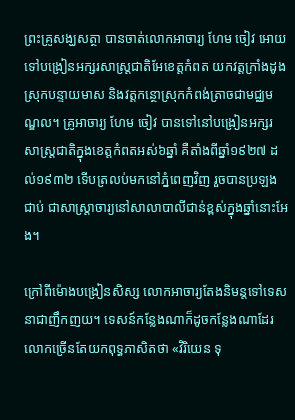ព្រះគ្រូសង្ឃសត្ថា បានចាត់លោកអាចារ្យ ហែម ចៀវ អោយទៅបង្រៀនអក្សរសាស្ត្រជាតិអែខេត្តកំពត យកវត្តក្រាំងដូង ស្រុកបន្ទាយមាស និងវត្តកន្ថោស្រុកកំពង់ត្រាចជាមជ្ឈមណ្ឌល។ គ្រូអាចារ្យ ហែម ចៀវ បានទៅនៅបង្រៀនអក្សរសាស្ត្រជាតិក្នុងខេត្តកំពតអស់៦ឆ្នាំ គឺតាំងពីឆ្នាំ១៩២៧ ដល់១៩៣២ ទើបត្រលប់មកនៅភ្នំពេញវិញ រួចបានប្រឡងជាប់ ជាសាស្ត្រាចារ្យនៅសាលាបាលីជាន់ខ្ពស់ក្នុងឆ្នាំនោះអែង។

ក្រៅពីម៉ោងបង្រៀនសិស្ស លោកអាចារ្យតែងនិមន្តទៅទេសនាជាញឹកញយ។ ទេសន៍កន្លែងណាក៏ដូចកន្លែងណាដែរ លោកច្រើនតែយកពុទ្ធភាសិតថា «វិរិយេន ទុ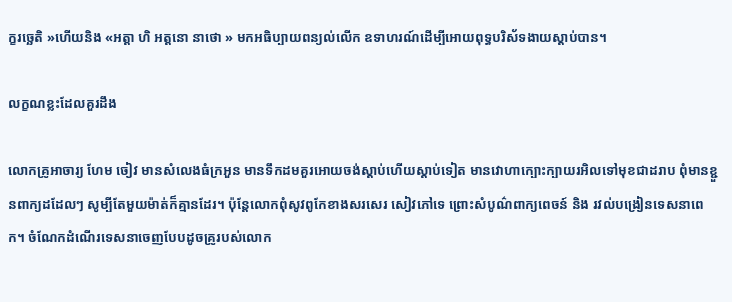ក្ខរច្ឆេតិ »ហើយនិង «អត្តា ហិ អត្តនោ នាថោ » មកអធិប្បាយពន្យល់លើក ឧទាហរណ៍ដើម្បីអោយពុទ្ធបរិស័ទងាយស្តាប់បាន។

លក្ខណខ្លះដែលគួរដឹង

លោកគ្រូអាចារ្យ ហែម ចៀវ មានសំលេងធំក្រអួន មានទឹកដមគួរអោយចង់ស្តាប់ហើយស្តាប់ទៀត មានវោហាក្បោះក្បាយរអិលទៅមុខជាដរាប ពុំមានខ្ជួនពាក្យដដែលៗ សូម្បីតែមួយម៉ាត់ក៏គ្មានដែរ។ ប៉ុន្តែលោកពុំសូវពូកែខាងសរសេរ សៀវភៅទេ ព្រោះសំបូណ៌ពាក្យពេចន៍ និង រវល់បង្រៀនទេសនាពេក។ ចំណែកដំណើរទេសនាចេញបែបដូចគ្រូរបស់លោក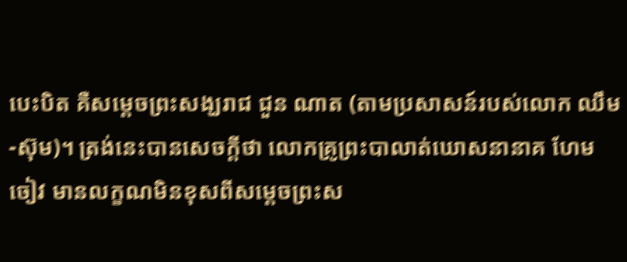បេះបិត គឺសម្ដេចព្រះសង្ឃរាជ ជួន ណាត (តាមប្រសាសន៍របស់លោក ឈឹម-ស៊ុម)។ ត្រង់នេះបានសេចក្តីថា លោកគ្រូព្រះបាលាត់ឃោសនានាគ ហែម ចៀវ មានលក្ខណមិនខុសពីសម្ដេចព្រះស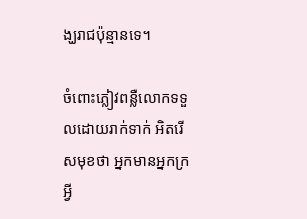ង្ឃរាជប៉ុន្មានទេ។

ចំពោះភ្លៀវពន្លឺលោកទទួលដោយរាក់ទាក់ អិតរើសមុខថា អ្នកមានអ្នកក្រអ្វី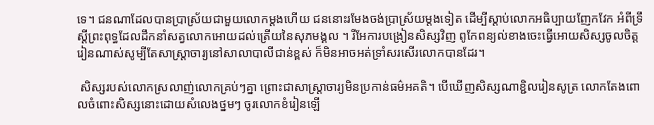ទេ។ ជនណាដែលបានប្រាស្រ័យជាមួយលោកម្តងហើយ ជននោះរមែងចង់ប្រាស្រ័យម្តងទៀត ដើម្បីស្តាប់លោកអធិប្បាយញែកវែក អំពីទ្រឹស្តីព្រះពុទ្ធដែលដឹកនាំសត្វលោកអោយដល់ត្រើយនៃសុភមង្គល ។ រីអែការបង្រៀនសិស្សវិញ ពូកែពន្យល់ខាងចេះធ្វើអោយសិស្សចូលចិត្តរៀនណាស់សូម្បីតែសាស្ត្រាចារ្យនៅសាលាបាលីជាន់ខ្ពស់ ក៏មិនអាចអត់ទ្រាំសរសើរលោកបានដែរ។

 សិស្សរបស់លោកស្រលាញ់លោកគ្រប់ៗគ្នា ព្រោះជាសាស្ត្រាចារ្យមិនប្រកាន់ធម៌អគតិ។ បើឃើញសិស្សណាខ្ជិលរៀនសូត្រ លោកតែងពោលចំពោះសិស្សនោះដោយសំលេងថ្នមៗ ចូរលោកខំរៀនឡើ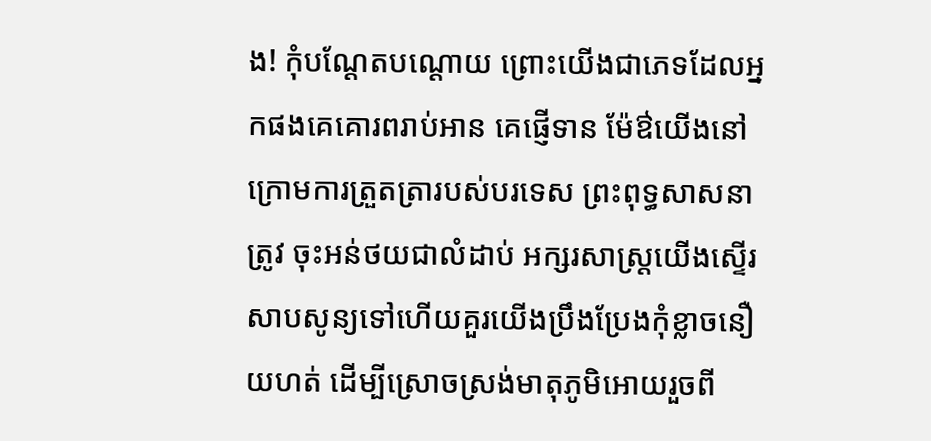ង! កុំបណ្ដែតបណ្ដោយ ព្រោះយើងជាភេទដែលអ្នកផងគេគោរពរាប់អាន គេផ្ញើទាន ម៉ែឳយើងនៅក្រោមការត្រួតត្រារបស់បរទេស ព្រះពុទ្ធសាសនាត្រូវ ចុះអន់ថយជាលំដាប់ អក្សរសាស្ត្រយើងស្ទើរសាបសូន្យទៅហើយគួរយើងប្រឹងប្រែងកុំខ្លាចនឿយហត់ ដើម្បីស្រោចស្រង់មាតុភូមិអោយរួចពី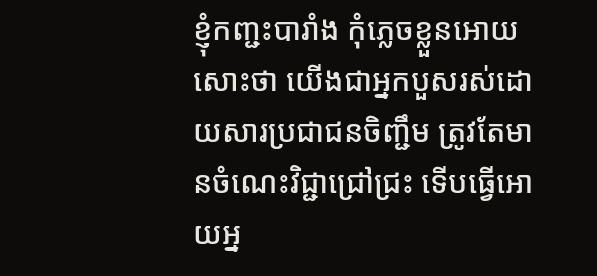ខ្ញុំកញ្ជះបារាំង កុំភ្លេចខ្លួនអោយសោះថា យើងជាអ្នកបួសរស់ដោយសារប្រជាជនចិញ្ជឹម ត្រូវតែមានចំណេះវិជ្ជាជ្រៅជ្រះ ទើបធ្វើអោយអ្ន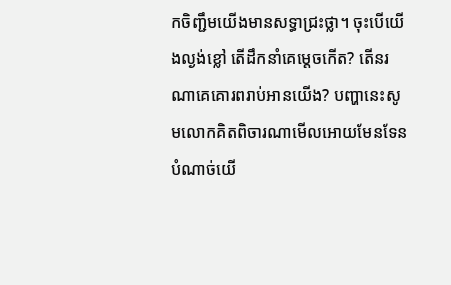កចិញ្ជឹមយើងមានសទ្ធាជ្រះថ្លា។ ចុះបើយើងល្ងង់ខ្លៅ តើដឹកនាំគេម្តេចកើត? តើនរណាគេគោរពរាប់អានយើង? បញ្ហានេះសូមលោកគិតពិចារណាមើលអោយមែនទែន បំណាច់យើ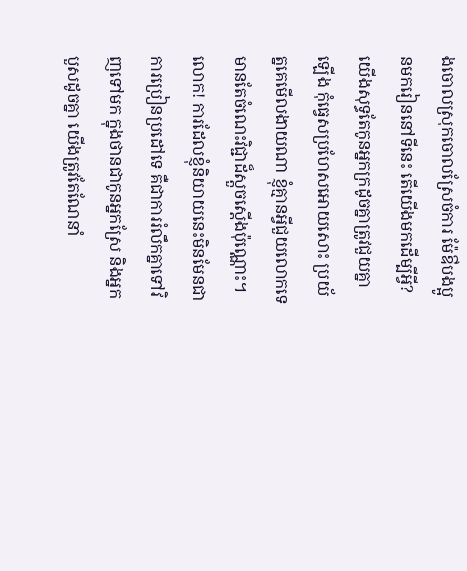ងចោលស្រុកចោលស្រែចំការ ម៉ែឳបងប្អូនមករៀននៅទីនេះ តើយើងមកដើម្បីអ្វី? យើងសុទ្ធតែកូនអ្នកក្រដូចគ្នាត្រូវជួយគ្នាឡើង កុំធ្វេសប្រហែសអោយសោះ ប្រយ័ត្នគេមើលងាយណា ខ្ញុំគ្មានអ្វីជួយលោកទេ មានតែចំណេះវិជ្ជាដ៏ស្តួចស្តើងប៉ុណ្ណោះ។ លោក! ការដែលខ្ញុំនិយាយនេះមិនមែនជាការប្រៀនប្រដៅទេ គឺជាការរំលឹកគ្នាទៅវិញទៅមក ក្នុងថានជាកូនអ្នកស្រែ និងអ្នកបួសដូចគ្នា យើងត្រូវតែណែនាំ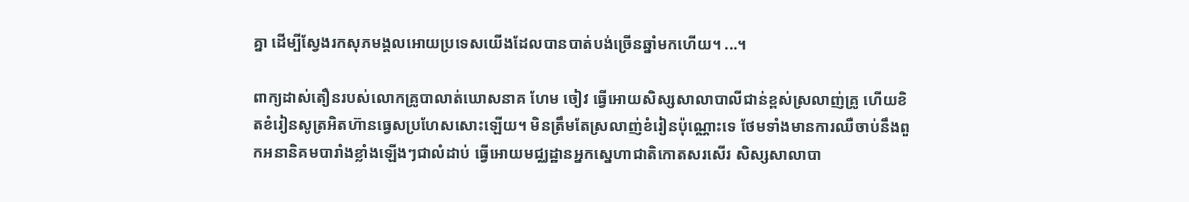គ្នា ដើម្បីស្វែងរកសុភមង្គលអោយប្រទេសយើងដែលបានបាត់បង់ច្រើនឆ្នាំមកហើយ។ ...។

ពាក្យដាស់តឿនរបស់លោកគ្រូបាលាត់ឃោសនាគ ហែម ចៀវ ធ្វើអោយសិស្សសាលាបាលីជាន់ខ្ពស់ស្រលាញ់គ្រូ ហើយខិតខំរៀនសូត្រអិតហ៊ានធ្វេសប្រហែសសោះឡើយ។ មិនត្រឹមតែស្រលាញ់ខំរៀនប៉ុណ្ណោះទេ ថែមទាំងមានការឈឺចាប់នឹងពួកអនានិគមបារាំងខ្លាំងឡើងៗជាលំដាប់ ធ្វើអោយមជ្ឈដ្ឋានអ្នកស្នេហាជាតិកោតសរសើរ សិស្សសាលាបា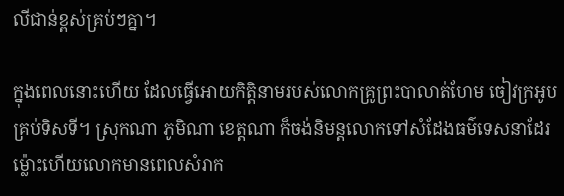លីជាន់ខ្ពស់គ្រប់ៗគ្នា។

ក្នុងពេលនោះហើយ ដែលធ្វើអោយកិត្តិនាមរបស់លោកគ្រូព្រះបាលាត់ហែម ចៀវក្រអូបគ្រប់ទិសទី។ ស្រុកណា ភូមិណា ខេត្តណា ក៏ចង់និមន្តលោកទៅសំដែងធម៌ទេសនាដែរ ម៉្លោះហើយលោកមានពេលសំរាក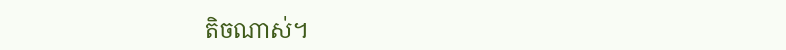តិចណាស់។